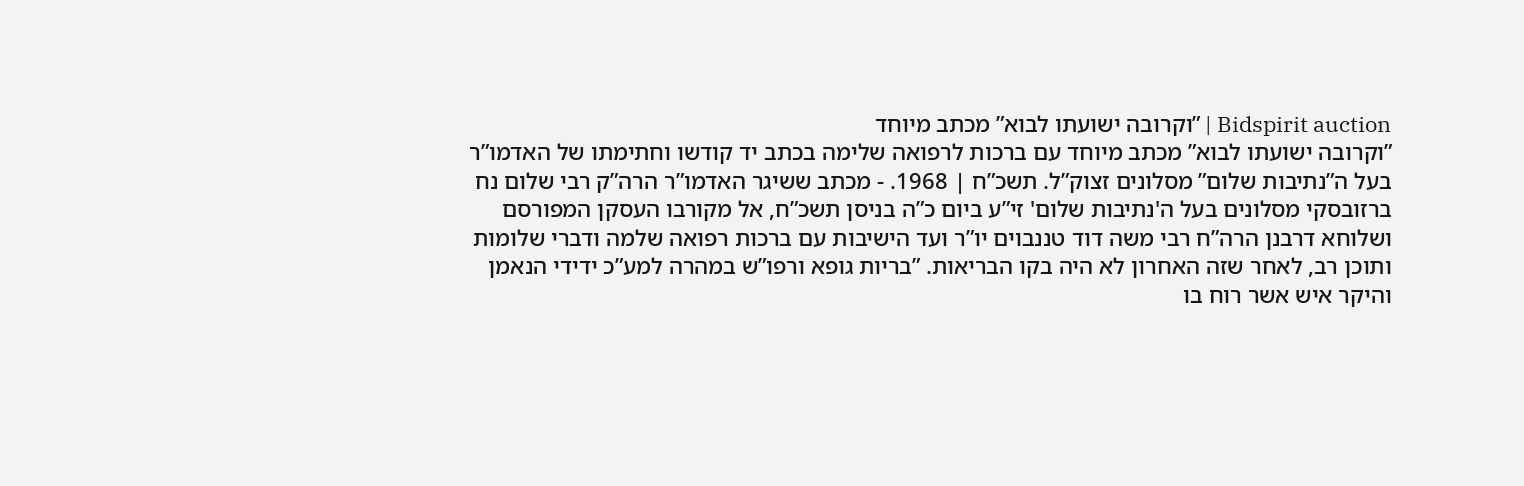Bidspirit auction | ”וקרובה ישועתו לבוא” מכתב מיוחד
”וקרובה ישועתו לבוא” מכתב מיוחד עם ברכות לרפואה שלימה בכתב יד קודשו וחתימתו של האדמו”ר בעל ה”נתיבות שלום” מסלונים זצוק”ל. תשכ”ח | 1968. - מכתב ששיגר האדמו”ר הרה”ק רבי שלום נח ברזובסקי מסלונים בעל ה'נתיבות שלום' זי”ע ביום כ”ה בניסן תשכ”ח, אל מקורבו העסקן המפורסם ושלוחא דרבנן הרה”ח רבי משה דוד טננבוים יו”ר ועד הישיבות עם ברכות רפואה שלמה ודברי שלומות ותוכן רב, לאחר שזה האחרון לא היה בקו הבריאות. ”בריות גופא ורפו”ש במהרה למע”כ ידידי הנאמן והיקר איש אשר רוח בו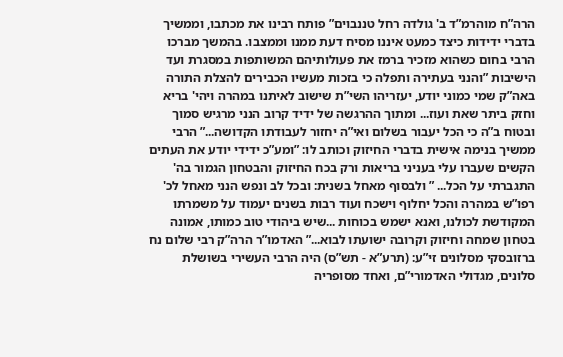הרה”ח מוהרמ”ד ב' גולדה רחל טננבוים” פותח רבינו את מכתבו, וממשיך בדברי ידידות כיצד כמעט איננו מסיח דעת ממנו וממצבו. בהמשך מברכו הרבי בחום כשהוא מזכיר ברמז את פעולותיהם המשותפות במסגרת ועד הישיבות ”והנני בעתירה ותפלה כי בזכות מעשיו הכבירים להצלת התורה באה”ק שמי כמוני יודע, יעזריהו השי”ת שישוב לאיתנו במהרה ויהי' בריא וחזק ביתר שאת ועוז... ומתוך ההרגשה של ידיד קרוב הנני מרגיש סמוך ובטוח ב”ה כי הכל יעבור בשלום ואי”ה יחזור לעבודתו הקדושה...” הרבי ממשיך בנימה אישית בדברי החיזוק וכותב לו: ”ומע”כ ידידי יודע את העתים הקשים שעברו עלי בעניני בריאות ורק בכח החיזוק והבטחון הגמור בה' התגברתי על הכל... ” ולבסוף מאחל בשנית: ובכל לב ונפש הנני מאחל לכ' רפו”ש במהרה והכל יחלוף וישכח ועוד רבות בשנים יעמוד על משמרתו המקודשת לכולנו, ואנא ישמש בכוחות ...שיש ביהודי טוב כמותו, אמונה בטחון שמחה וחיזוק וקרובה ישועתו לבוא...” האדמו”ר הרה”ק רבי שלום נח ברזובסקי מסלונים זי”ע: (תרע”א - תש”ס) היה הרבי העשירי בשושלת סלונים, מגדולי האדמורי”ם, ואחד מסופריה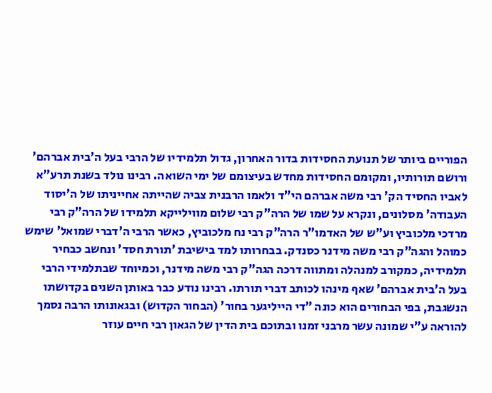הפוריים ביותר של תנועת החסידות בדור האחרון, גדול תלמידיו של הרבי בעל ה'בית אברהם' ורושם תורותיו, ומקומם החסידות מחדש בעיצומם של ימי השואה. רבינו נולד בשנת תרע”א לאביו החסיד הק' רבי משה אברהם הי”ד ולאמו הרבנית צביה שהייתה אחייניתו של ה'יסוד העבודה' מסלונים, ונקרא על שמו של הרה”ק רבי שלום מווילייקא תלמידו של הרה”ק רבי מרדכי מלכוביץ וע”ש של האדמו”ר הרה”ק רבי נח מלכוביץ, כאשר הרבי ה'דברי שמואל' שימש כמוהל והגה”ק רבי משה מידנר כסנדק. בבחרותו למד בישיבת 'תורת חסד' ונחשב כבחיר תלמידיה, כמקורב למנהלה ומתווה דרכה הגה”ק רבי משה מידנר, וכמיוחד שבתלמידי הרבי בעל ה'בית אברהם' שאף מינהו לכותב דברי תורתו. רבינו נודע כבר באותן השנים בקדושתו הנשגבת, בפי הבחורים הוא כונה ”די הייליגער בחור' (הבחור הקדוש) ובגאונותו הרבה נסמך להוראה ע”י שמונה עשר מרבני זמנו ובתוכם בית הדין של הגאון רבי חיים עוזר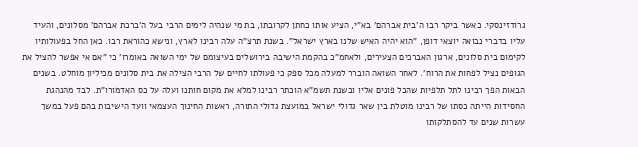גרודזינסקי. כאשר ביקר רבו ה'בית אברהם' בא”י, הציע אותו כחתן לקרובתו, בת מי שנהיה לימים הרבי בעל ה'ברכת אברהם' מסלונים, והעיד עליו בדברי נבואה יוצאי דופן, ”הוא יהיה האיש שלנו בארץ ישראל”. בשנת תרצ”ה עלה רבינו לארץ, ונישא כהוראת רבו. כאן החל בפעולותיו לקימום בית סלונים, ארגון האברכים הצעירים, ולאחמ”כ בהקמת הישיבה בירושלים בעיצומם של ימי השואה באומרו' כי ”אם אי אפשר להציל את הגופים נציל לפחות את הרוח'. לאחר השואה הוברר למעלה מכל ספק כי פעולתו לחיים של הרבי הצילה את בית סלונים מכיליון מוחלט. בשנים הבאות הפך רבינו לתל תלפיות שהכל פונים אליו ובשנת תשמ”א הוכתר רבינו למלא את מקום חותנו ועלה על כס האדמורו”ת. לבד מהנהגת החסידות הייתה כסתו של רבינו מוטלת בין שאר גדולי ישראל במועצת גדולי התורה, ראשות החינוך העצמאי וועד הישיבות בהם פעל במשך עשרות שנים עד להסתלקותו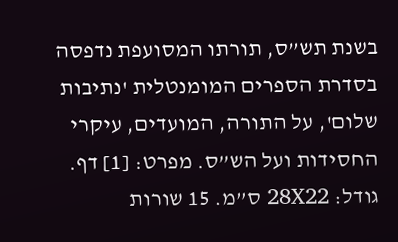בשנת תש”ס, תורתו המסועפת נדפסה בסדרת הספרים המומנטלית 'נתיבות שלום', על התורה, המועדים, עיקרי החסידות ועל הש”ס. מפרט: [1] דף. גודל: 28X22 ס”מ. 15 שורות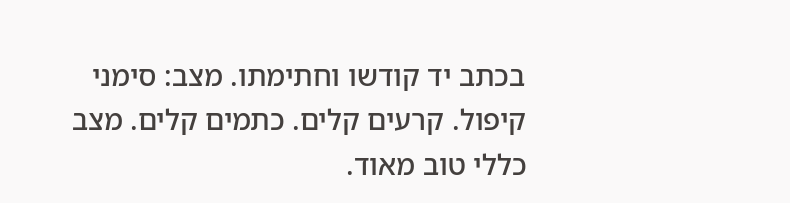בכתב יד קודשו וחתימתו. מצב: סימני קיפול. קרעים קלים. כתמים קלים. מצב כללי טוב מאוד.